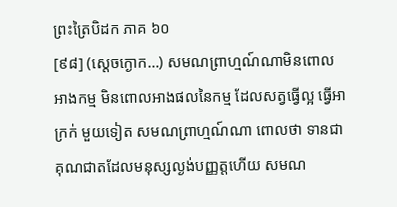ព្រះត្រៃបិដក ភាគ ៦០
[៩៨] (ស្តេចក្ងោក…) សមណព្រាហ្មណ៍ណាមិនពោលអាងកម្ម មិនពោលអាងផលនៃកម្ម ដែលសត្វធ្វើល្អ ធ្វើអាក្រក់ មួយទៀត សមណព្រាហ្មណ៍ណា ពោលថា ទានជាគុណជាតដែលមនុស្សល្ងង់បញ្ញត្តហើយ សមណ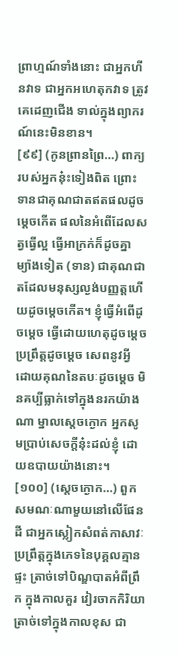ព្រាហ្មណ៍ទាំងនោះ ជាអ្នកហីនវាទ ជាអ្នកអហេតុកវាទ ត្រូវគេដេញជើង ទាល់ក្នុងព្យាករណ៍នេះមិនខាន។
[៩៩] (កូនព្រានព្រៃ…) ពាក្យរបស់អ្នកនុ៎ះទៀងពិត ព្រោះទានជាគុណជាតឥតផលដូចម្តេចកើត ផលនៃអំពើដែលសត្វធ្វើល្អ ធ្វើអាក្រក់ក៏ដូចគ្នា ម្យ៉ាងទៀត (ទាន) ជាគុណជាតដែលមនុស្សល្ងង់បញ្ញត្តហើយដូចម្តេចកើត។ ខ្ញុំធ្វើអំពើដូចម្តេច ធ្វើដោយហេតុដូចម្តេច ប្រព្រឹត្តដូចម្តេច សេពនូវអ្វី ដោយគុណនៃតបៈដូចម្តេច មិនគប្បីធ្លាក់ទៅក្នុងនរកយ៉ាងណា ម្នាលសេ្តចក្ងោក អ្នកសូមប្រាប់សេចក្តីនុ៎ះដល់ខ្ញុំ ដោយឧបាយយ៉ាងនោះ។
[១០០] (សេ្តចក្ងោក…) ពួកសមណៈណាមួយនៅលើផែនដី ជាអ្នកស្លៀកសំពត់កាសាវៈ ប្រព្រឹត្តក្នុងភេទនៃបុគ្គលគ្មានផ្ទះ ត្រាច់ទៅបិណ្ឌបាតអំពីព្រឹក ក្នុងកាលគួរ វៀរចាកកិរិយាត្រាច់ទៅក្នុងកាលខុស ជា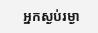អ្នកស្ងប់រម្ងា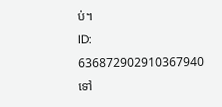ប់។
ID: 636872902910367940
ទៅ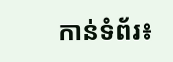កាន់ទំព័រ៖